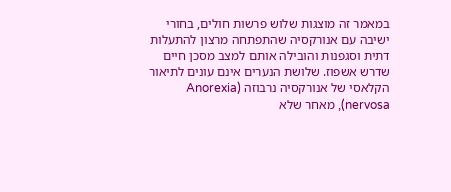במאמר זה מוצגות שלוש פרשות חולים, בחורי ישיבה עם אנורקסיה שהתפתחה מרצון להתעלות דתית וסגפנות והובילה אותם למצב מסכן חיים שדרש אשפוז. שלושת הנערים אינם עונים לתיאור הקלאסי של אנורקסיה נרבוזה (Anorexia nervosa), מאחר שלא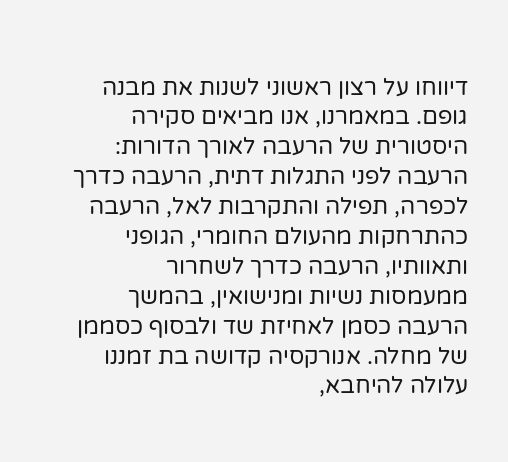דיווחו על רצון ראשוני לשנות את מבנה גופם. במאמרנו, אנו מביאים סקירה היסטורית של הרעבה לאורך הדורות: הרעבה לפני התגלות דתית, הרעבה כדרך לכפרה, תפילה והתקרבות לאל, הרעבה כהתרחקות מהעולם החומרי, הגופני ותאוותיו, הרעבה כדרך לשחרור ממעמסות נשיות ומנישואין, בהמשך הרעבה כסמן לאחיזת שד ולבסוף כסממן של מחלה. אנורקסיה קדושה בת זמננו עלולה להיחבא,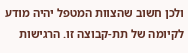ולכן חשוב שהצוות המטפל יהיה מודע לקיומה של תת-קבוצה זו. הרגישות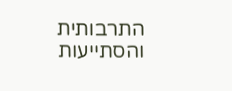התרבותית והסתייעות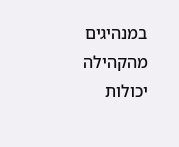במנהיגים מהקהילה יכולות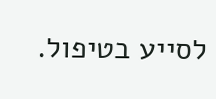לסייע בטיפול.